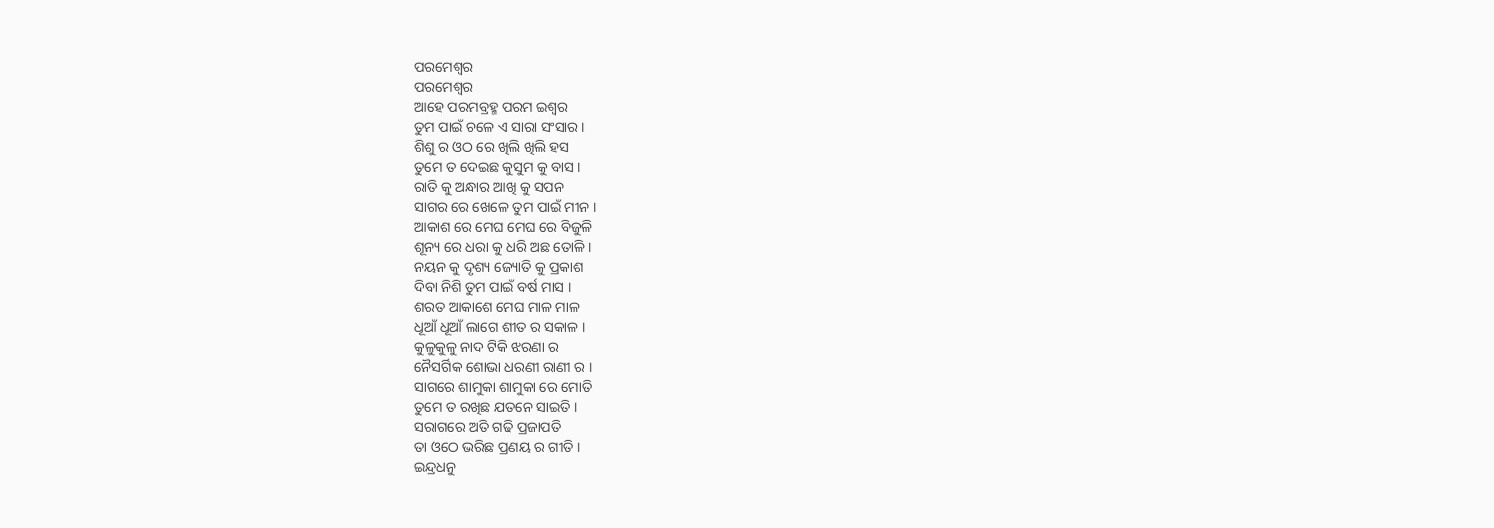ପରମେଶ୍ବର
ପରମେଶ୍ବର
ଆହେ ପରମବ୍ରହ୍ମ ପରମ ଇଶ୍ୱର
ତୁମ ପାଇଁ ଚଳେ ଏ ସାରା ସଂସାର ।
ଶିଶୁ ର ଓଠ ରେ ଖିଲି ଖିଲି ହସ
ତୁମେ ତ ଦେଇଛ କୁସୁମ କୁ ବାସ ।
ରାତି କୁ ଅନ୍ଧାର ଆଖି କୁ ସପନ
ସାଗର ରେ ଖେଳେ ତୁମ ପାଇଁ ମୀନ ।
ଆକାଶ ରେ ମେଘ ମେଘ ରେ ବିଜୁଳି
ଶୂନ୍ୟ ରେ ଧରା କୁ ଧରି ଅଛ ତୋଳି ।
ନୟନ କୁ ଦୃଶ୍ୟ ଜ୍ୟୋତି କୁ ପ୍ରକାଶ
ଦିବା ନିଶି ତୁମ ପାଇଁ ବର୍ଷ ମାସ ।
ଶରତ ଆକାଶେ ମେଘ ମାଳ ମାଳ
ଧୂଆଁ ଧୂଆଁ ଲାଗେ ଶୀତ ର ସକାଳ ।
କୁଳୁକୁଳୁ ନାଦ ଟିକି ଝରଣା ର
ନୈସର୍ଗିକ ଶୋଭା ଧରଣୀ ରାଣୀ ର ।
ସାଗରେ ଶାମୁକା ଶାମୁକା ରେ ମୋତି
ତୁମେ ତ ରଖିଛ ଯତନେ ସାଇତି ।
ସରାଗରେ ଅତି ଗଢି ପ୍ରଜାପତି
ତା ଓଠେ ଭରିଛ ପ୍ରଣୟ ର ଗୀତି ।
ଇନ୍ଦ୍ରଧନୁ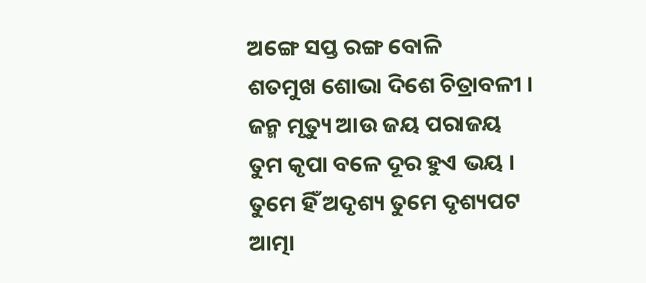ଅଙ୍ଗେ ସପ୍ତ ରଙ୍ଗ ବୋଳି
ଶତମୁଖ ଶୋଭା ଦିଶେ ଚିତ୍ରାବଳୀ ।
ଜନ୍ମ ମୃତ୍ୟୁ ଆଉ ଜୟ ପରାଜୟ
ତୁମ କୃପା ବଳେ ଦୂର ହୁଏ ଭୟ ।
ତୁମେ ହିଁ ଅଦୃଶ୍ୟ ତୁମେ ଦୃଶ୍ୟପଟ
ଆତ୍ମା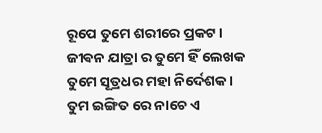ରୂପେ ତୁମେ ଶରୀରେ ପ୍ରକଟ ।
ଜୀଵନ ଯାତ୍ରା ର ତୁମେ ହିଁ ଲେଖକ
ତୁମେ ସୂତ୍ରଧର ମହା ନିର୍ଦେଶକ ।
ତୁମ ଇଙ୍ଗିତ ରେ ନାଚେ ଏ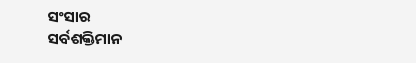ସଂସାର
ସର୍ବଶକ୍ତିମାନ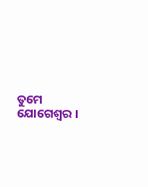ତୁମେ ଯୋଗେଶ୍ୱର ।